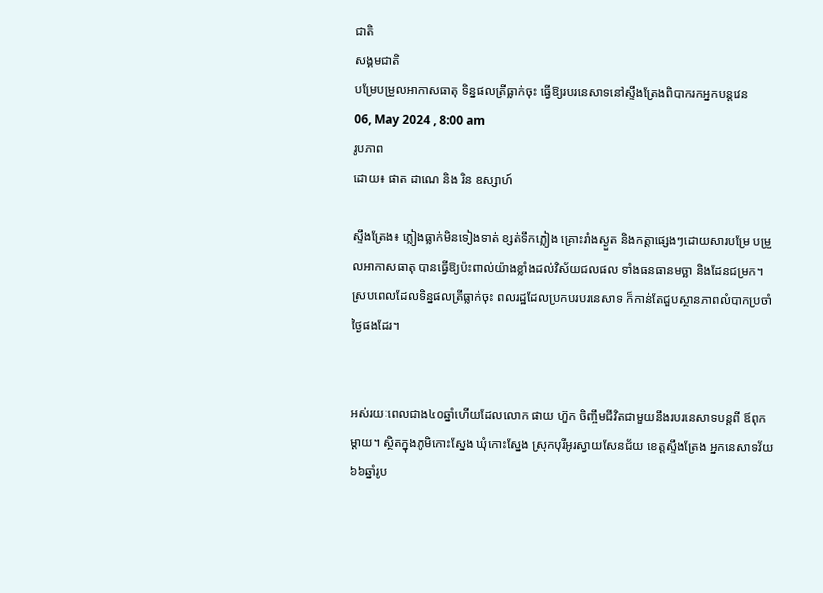ជាតិ
សង្គមជាតិ
បម្រែបម្រួលអាកាសធាតុ ទិន្នផលត្រីធ្លាក់ចុះ ធ្វើឱ្យរបរនេសាទនៅស្ទឹងត្រែងពិបាករកអ្នកបន្តវេន
06, May 2024 , 8:00 am
រូបភាព
ដោយ៖ ផាត ដាណេ និង រិន ឧស្សាហ៍

ស្ទឹងត្រែង៖ ភ្លៀងធ្លាក់មិនទៀងទាត់ ខ្សត់ទឹកភ្លៀង គ្រោះរាំងស្ងួត និងកត្តាផ្សេងៗដោយសារបម្រែ បម្រួលអាកាសធាតុ បានធ្វើឱ្យប៉ះពាល់យ៉ាងខ្លាំងដល់វិស័យជលផល ទាំងធនធានមច្ឆា និងដែនជម្រក។ ស្របពេលដែលទិន្នផលត្រីធ្លាក់ចុះ ពលរដ្ឋដែលប្រកបរបរនេសាទ ក៏កាន់តែជួបស្ថានភាពលំបាកប្រចាំថ្ងៃផងដែរ។


អស់រយៈពេលជាង៤០ឆ្នាំហើយដែលលោក ផាយ ហ៊ួក ចិញ្ចឹមជីវិតជាមួយនឹងរបរនេសាទបន្តពី ឪពុក ម្តាយ។ ស្ថិតក្នុងភូមិកោះស្នែង ឃុំកោះស្នែង ស្រុកបុរីអូរស្វាយសែនជ័យ ខេត្តស្ទឹងត្រែង អ្នកនេសាទវ័យ៦៦ឆ្នាំរូប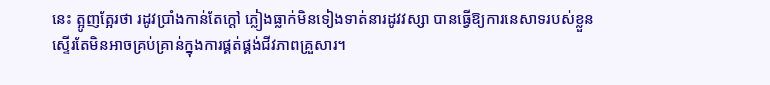នេះ ត្អូញត្អែរថា រដូវប្រាំងកាន់តែក្តៅ ភ្លៀងធ្លាក់មិនទៀងទាត់នារដូវវស្សា បានធ្វើឱ្យការនេសាទរបស់ខ្លួនស្ទើរតែមិនអាចគ្រប់គ្រាន់ក្នុងការផ្គត់ផ្គង់ជីវភាពគ្រួសារ។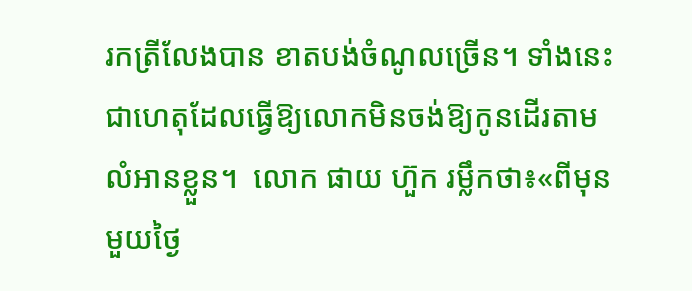រកត្រីលែងបាន ខាតបង់ចំណូលច្រើន។ ទាំងនេះជាហេតុដែលធ្វើឱ្យលោកមិនចង់ឱ្យកូនដើរតាមលំអានខ្លួន។  លោក ផាយ ហ៊ួក រម្លឹកថា៖«ពីមុនមួយថ្ងៃ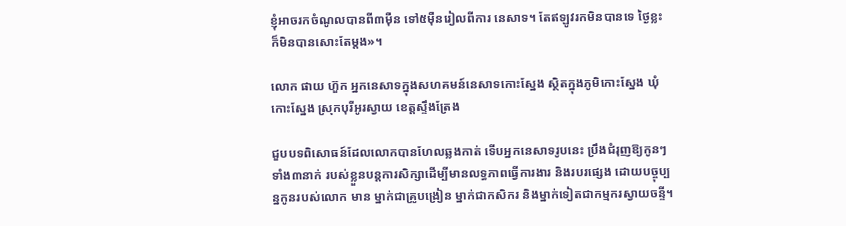ខ្ញុំអាចរកចំណូលបានពី៣ម៉ឺន ទៅ៥ម៉ឺនរៀលពីការ នេសាទ។ តែឥឡូវរកមិនបានទេ ថ្ងៃខ្លះក៏មិនបានសោះតែម្ដង»។

លោក ផាយ ហ៊ួក អ្នកនេសាទក្នុងសហគមន៍នេសាទកោះស្នែង ស្ថិតក្នុងភូមិកោះស្នែង ឃុំកោះស្នែង ស្រុកបុរីអូរស្វាយ ខេត្តស្ទឹងត្រែង

ជួបបទពិសោធន៍ដែលលោកបានហែលឆ្លងកាត់ ទើបអ្នកនេសាទរូបនេះ ប្រឹងជំរុញឱ្យកូនៗទាំង៣នាក់ របស់ខ្លួនបន្តការសិក្សាដើម្បីមានលទ្ធភាពធ្វើការងារ និងរបរផ្សេង ដោយបច្ចុប្បន្នកូនរបស់លោក មាន ម្នាក់ជាគ្រូបង្រៀន ម្នាក់ជាកសិករ និងម្នាក់ទៀតជាកម្មករស្វាយចន្ទី។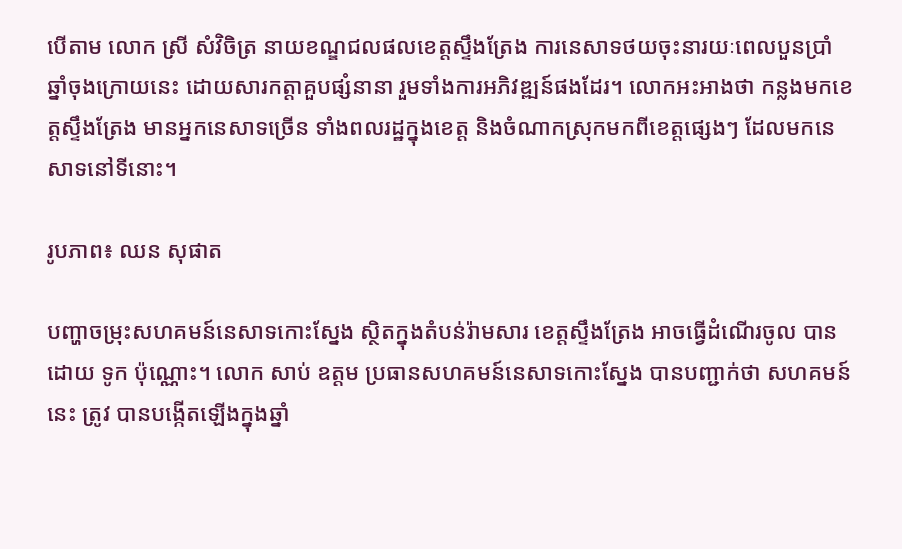បើតាម លោក ស្រី សំវិចិត្រ នាយខណ្ឌជលផលខេត្តស្ទឹងត្រែង ការនេសាទថយចុះនារយៈពេលបួនប្រាំ ឆ្នាំចុងក្រោយនេះ ដោយសារកត្តាគួបផ្សំនានា រួមទាំងការអភិវឌ្ឍន៍ផងដែរ។ លោកអះអាងថា កន្លងមកខេត្តស្ទឹងត្រែង មានអ្នកនេសាទច្រើន ទាំងពលរដ្ឋក្នុងខេត្ត និងចំណាកស្រុកមកពីខេត្តផ្សេងៗ ដែលមកនេសាទនៅទីនោះ។

រូបភាព៖ ឈន សុផាត

បញ្ហាចម្រុះសហគមន៍នេសាទកោះស្នែង ស្ថិតក្នុងតំបន់រ៉ាមសារ ខេត្តស្ទឹងត្រែង អាចធ្វើដំណើរចូល បានដោយ ទូក ប៉ុណ្ណោះ។ លោក សាប់ ឧត្តម ប្រធានសហគមន៍នេសាទកោះស្នែង បានបញ្ជាក់ថា សហគមន៍នេះ ត្រូវ បានបង្កើតឡើងក្នុងឆ្នាំ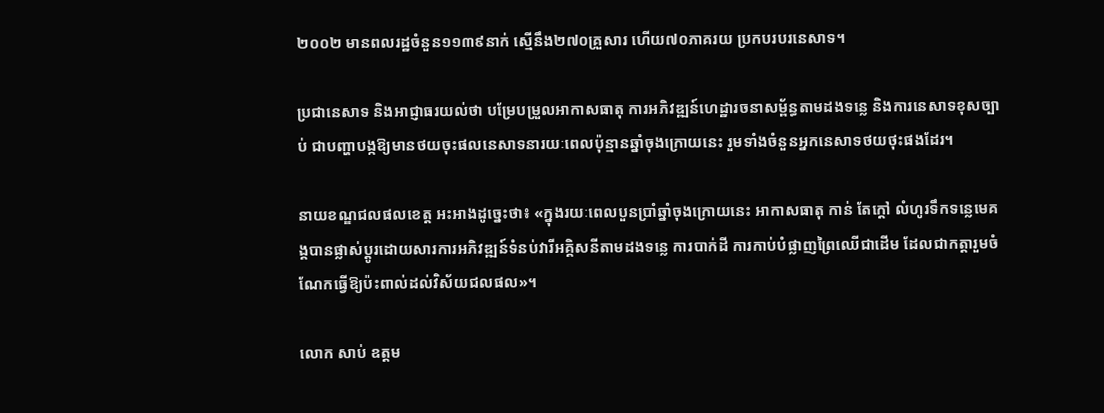២០០២ មានពលរដ្ឋចំនួន១១៣៩នាក់ ស្មើនឹង២៧០គ្រួសារ ហើយ៧០ភាគរយ ប្រកបរបរនេសាទ។

ប្រជានេសាទ និងអាជ្ញាធរយល់ថា បម្រែបម្រួលអាកាសធាតុ ការអភិវឌ្ឍន៍ហេដ្ឋារចនាសម្ព័ន្ធតាមដងទន្លេ និងការនេសាទខុសច្បាប់ ជាបញ្ហាបង្កឱ្យមានថយចុះផលនេសាទនារយៈពេលប៉ុន្មានឆ្នាំចុងក្រោយនេះ រួមទាំងចំនួនអ្នកនេសាទថយថុះផងដែរ។

នាយខណ្ឌជលផលខេត្ត អះអាងដូច្នេះថា៖ «ក្នុងរយៈពេលបួនប្រាំឆ្នាំចុងក្រោយនេះ អាកាសធាតុ កាន់ តែក្តៅ លំហូរទឹកទន្លេមេគង្គបានផ្លាស់ប្តូរដោយសារការអភិវឌ្ឍន៍ទំនប់វារីអគ្គិសនីតាមដងទន្លេ ការបាក់ដី ការកាប់បំផ្លាញព្រៃឈើជាដើម ដែលជាកត្តារួមចំណែកធ្វើឱ្យប៉ះពាល់ដល់វិស័យជលផល»។

លោក សាប់ ឧត្តម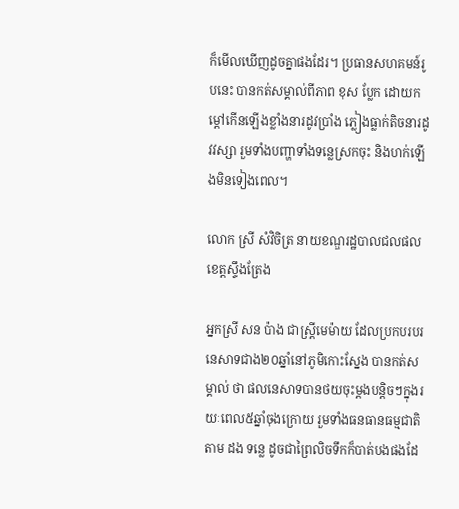ក៏មើលឃើញដូចគ្នាផងដែរ។ ប្រធានសហគមន៍រូបនេះ បានកត់សម្គាល់ពីភាព ខុស ប្លែក ដោយកម្ដៅកើនឡើងខ្លាំងនារដូវប្រាំង ភ្លៀងធ្លាក់តិចនារដូវវស្សា រួមទាំងបញ្ហាទាំងទន្លេស្រកចុះ និងហក់ឡើងមិនទៀងពេល។

លោក ស្រី សំវិចិត្រ នាយខណ្ឌរដ្ឋបាលជលផលខេត្តស្ទឹងត្រែង

អ្នកស្រី សន ប៉ាង ជាស្ត្រីមេម៉ាយ ដែលប្រកបរបរនេសាទជាង២០ឆ្នាំនៅភូមិកោះស្នែង បានកត់សម្គាល់ ថា ផលនេសាទបានថយចុះម្ដងបន្តិចៗក្នុងរយៈពេល៥ឆ្នាំចុងក្រោយ រួមទាំងធនធានធម្មជាតិតាម ដង ទន្លេ ដូចជាព្រៃលិចទឹកក៏បាត់បងផងដែ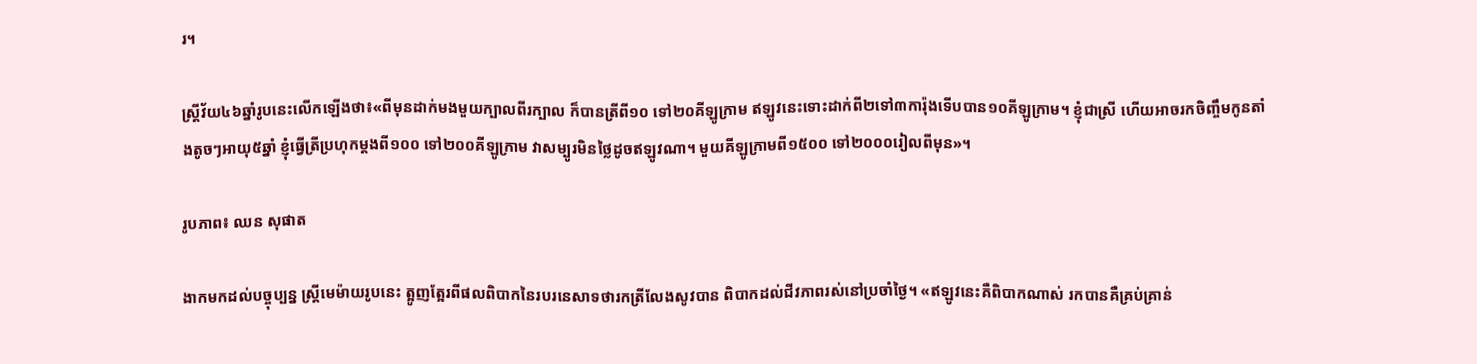រ។

ស្រ្តីវ័យ៤៦ឆ្នាំរូបនេះលើកឡើងថា៖«ពីមុនដាក់មងមួយក្បាលពីរក្បាល ក៏បានត្រីពី១០ ទៅ២០គីឡូក្រាម ឥឡូវនេះទោះដាក់ពី២ទៅ៣ការ៉ុងទើបបាន១០គីឡូក្រាម។ ខ្ញុំជាស្រី ហើយអាចរកចិញ្ចឹមកូនតាំងតូចៗអាយុ៥ឆ្នាំ ខ្ញុំធ្វើត្រីប្រហុកម្ដងពី១០០ ទៅ២០០គីឡូក្រាម វាសម្បូរមិនថ្លៃដូចឥឡូវណា។ មួយគីឡូក្រាមពី១៥០០ ទៅ២០០០រៀលពីមុន»។

រូបភាព៖ ឈន សុផាត

ងាកមកដល់បច្ចុប្បន្ន ស្រ្តីមេម៉ាយរូបនេះ ត្អូញត្អែរពីផលពិបាកនៃរបរនេសាទថារកត្រីលែងសូវបាន ពិបាកដល់ជីវភាពរស់នៅប្រចាំថ្ងៃ។ «ឥឡូវនេះគឺពិបាកណាស់ រកបានគឺគ្រប់គ្រាន់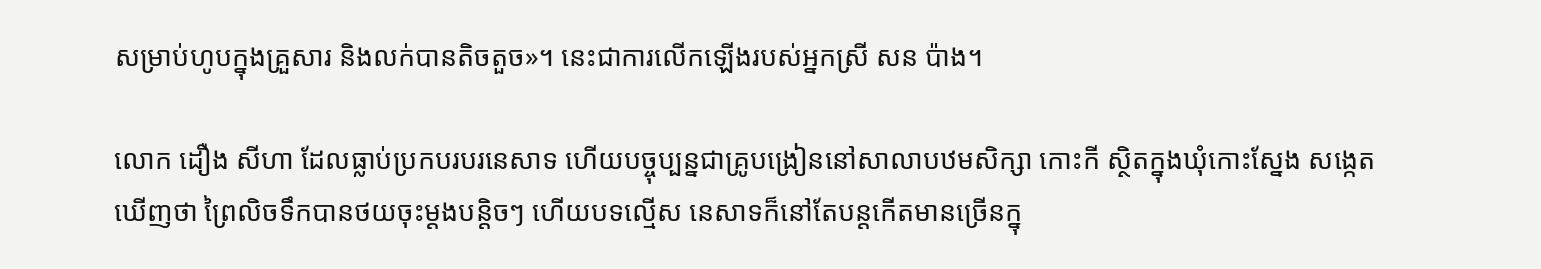សម្រាប់ហូបក្នុងគ្រួសារ និងលក់បានតិចតួច»។ នេះជាការលើកឡើងរបស់អ្នកស្រី សន ប៉ាង។

លោក ដឿង សីហា ដែលធ្លាប់ប្រកបរបរនេសាទ ហើយបច្ចុប្បន្នជាគ្រូបង្រៀននៅសាលាបឋមសិក្សា កោះកី ស្ថិតក្នុងឃុំកោះស្នែង សង្កេតឃើញថា ព្រៃលិចទឹកបានថយចុះម្ដងបន្តិចៗ ហើយបទល្មើស នេសាទក៏នៅតែបន្តកើតមានច្រើនក្នុ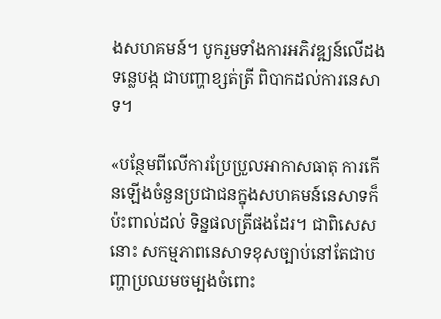ងសហគមន៍។ បូករួមទាំងការអភិវឌ្ឍន៍លើដងទន្លេបង្ក ជាបញ្ហាខ្សត់ត្រី ពិបាកដល់ការនេសាទ។

«បន្ថែមពីលើការប្រែប្រួលអាកាសធាតុ ការកើនឡើងចំនួនប្រជាជនក្នុងសហគមន៍នេសាទក៏ប៉ះពាល់ដល់ ទិន្នផលត្រីផងដែរ។ ជាពិសេសនោះ សកម្មភាពនេសាទខុសច្បាប់នៅតែជាបញ្ហាប្រឈមចម្បងចំពោះ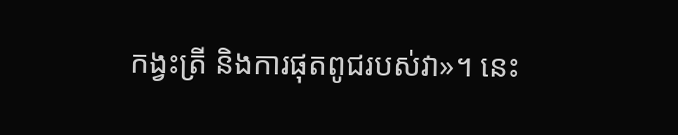កង្វះត្រី និងការផុតពូជរបស់វា»។ នេះ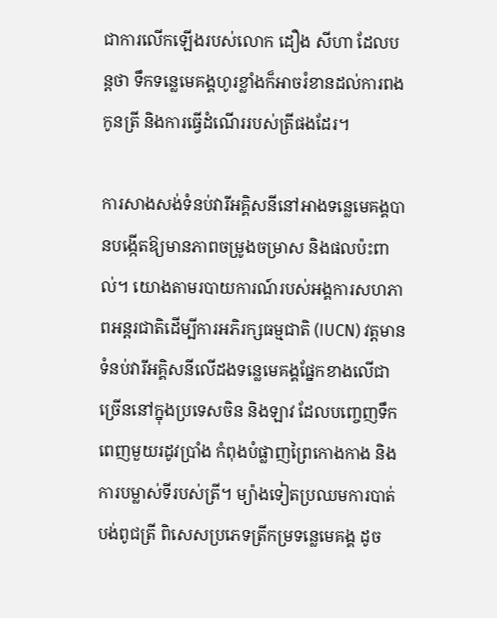ជាការលើកឡើងរបស់លោក ដឿង សីហា ដែលបន្តថា ទឹកទន្លេមេគង្គហូរខ្លាំងក៏អាចរំខានដល់ការពងកូនត្រី និងការធ្វើដំណើររបស់ត្រីផងដែរ។

ការសាងសង់ទំនប់វារីអគ្គិសនីនៅអាងទន្លេមេគង្គបានបង្កើតឱ្យមានភាពចម្រូងចម្រាស និងផលប៉ះពាល់។ យោងតាមរបាយការណ៍របស់អង្គការសហភាពអន្តរជាតិដើម្បីការអភិរក្សធម្មជាតិ (IUCN) វត្តមានទំនប់វារីអគ្គិសនីលើដងទន្លេមេគង្គផ្នែកខាងលើជាច្រើននៅក្នុងប្រទេសចិន និងឡាវ ដែលបញ្ចេញទឹកពេញមួយរដូវប្រាំង កំពុងបំផ្លាញព្រៃកោងកាង និងការបម្លាស់ទីរបស់ត្រី។ ម្យ៉ាងទៀតប្រឈមការបាត់បង់ពូជត្រី ពិសេសប្រភេទត្រីកម្រទន្លេមេគង្គ ដូច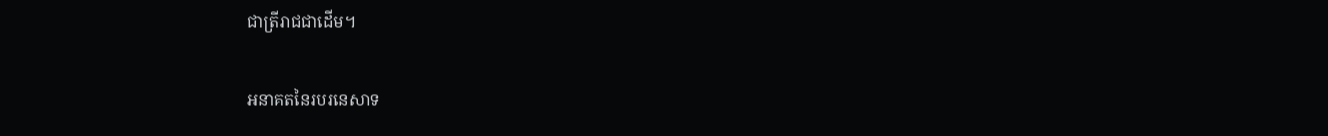ជាត្រីរាជជាដើម។

អនាគតនៃរបរនេសាទ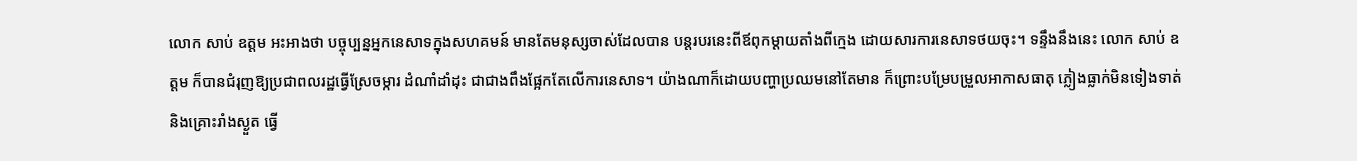លោក សាប់ ឧត្តម អះអាងថា បច្ចុប្បន្នអ្នកនេសាទក្នុងសហគមន៍ មានតែមនុស្សចាស់ដែលបាន បន្តរបរនេះពីឪពុកម្ដាយតាំងពីក្មេង ដោយសារការនេសាទថយចុះ។ ទន្ទឹងនឹងនេះ លោក សាប់ ឧត្តម ក៏បានជំរុញឱ្យប្រជាពលរដ្ឋធ្វើស្រែចម្ការ ដំណាំដាំដុះ ជាជាងពឹងផ្អែកតែលើការនេសាទ។ យ៉ាងណាក៏ដោយបញ្ហាប្រឈមនៅតែមាន ក៏ព្រោះបម្រែបម្រួលអាកាសធាតុ ភ្លៀងធ្លាក់មិនទៀងទាត់ និងគ្រោះរាំងស្ងួត ធ្វើ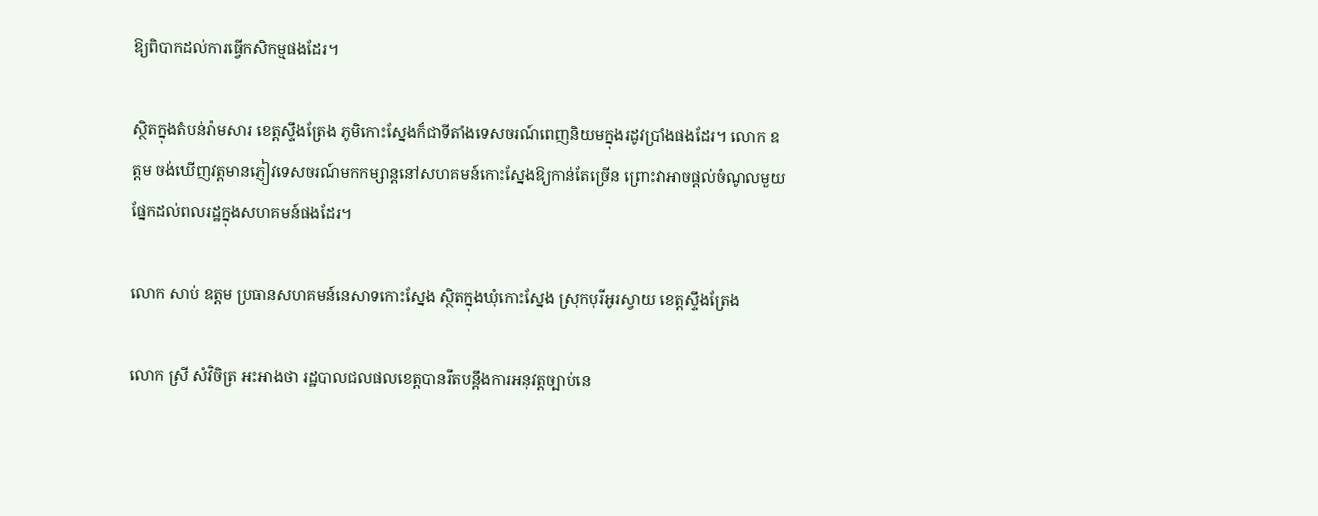ឱ្យពិបាកដល់ការធ្វើកសិកម្មផងដែរ។

ស្ថិតក្នុងតំបន់រ៉ាមសារ ខេត្តស្ទឹងត្រែង ភូមិកោះស្នែងក៏ជាទីតាំងទេសចរណ៍ពេញនិយមក្នុងរដូវប្រាំងផងដែរ។ លោក ឧត្តម ចង់ឃើញវត្តមានភ្ញៀវទេសចរណ៍មកកម្សាន្តនៅសហគមន៍កោះស្នែងឱ្យកាន់តែច្រើន ព្រោះវាអាចផ្ដល់ចំណូលមួយផ្នែកដល់ពលរដ្ឋក្នុងសហគមន៍ផងដែរ។

លោក សាប់ ឧត្តម ប្រធានសហគមន៍នេសាទកោះស្នែង ស្ថិតក្នុងឃុំកោះស្នែង ស្រុកបុរីអូរស្វាយ ខេត្តស្ទឹងត្រែង

លោក ស្រី សំវិចិត្រ អះអាងថា រដ្ឋបាលជលផលខេត្តបានរឹតបន្តឹងការអនុវត្តច្បាប់នេ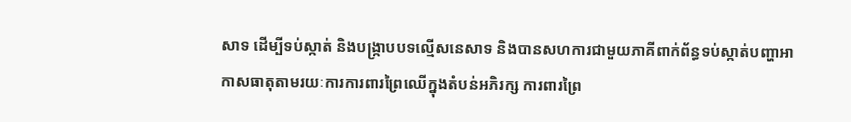សាទ ដើម្បីទប់ស្កាត់ និងបង្រ្កាបបទល្មើសនេសាទ និងបានសហការជាមួយភាគីពាក់ព័ន្ធទប់ស្កាត់បញ្ហាអាកាសធាតុតាមរយៈការការពារព្រៃឈើក្នុងតំបន់អភិរក្ស ការពារព្រៃ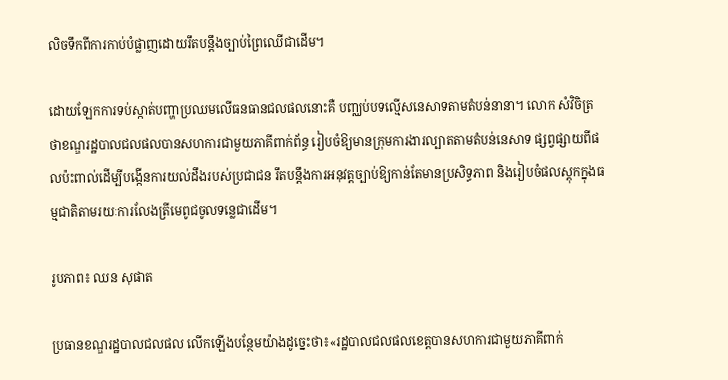លិចទឹកពីការកាប់បំផ្លាញដោយរឹតបន្តឹងច្បាប់ព្រៃឈើជាដើម។

ដោយឡែកការទប់ស្កាត់បញ្ហាប្រឈមលើធនធានជលផលនោះគឺ បញ្ឈប់បទល្មើសនេសាទតាមតំបន់នានា។ លោក សំវិចិត្រ ថាខណ្ឌរដ្ឋបាលជលផលបានសហការជាមួយភាគីពាក់ព័ន្ធ រៀបចំឱ្យមានក្រុមការងារល្បាតតាមតំបន់នេសាទ ផ្សព្វផ្សាយពីផលប៉ះពាល់ដើម្បីបង្កើនការយល់ដឹងរបស់ប្រជាជន រឹតបន្តឹងការអនុវត្តច្បាប់ឱ្យកាន់តែមានប្រសិទ្ធភាព និងរៀបចំផលស្តុកក្នុងធម្មជាតិតាមរយៈការលែងត្រីមេពូជចូលទន្លេជាដើម។

រូបភាព៖ ឈន សុផាត

ប្រធានខណ្ឌរដ្ឋបាលជលផល លើកឡើងបន្ថែមយ៉ាងដូច្នេះថា៖«រដ្ឋបាលជលផលខេត្តបានសហការជាមួយភាគីពាក់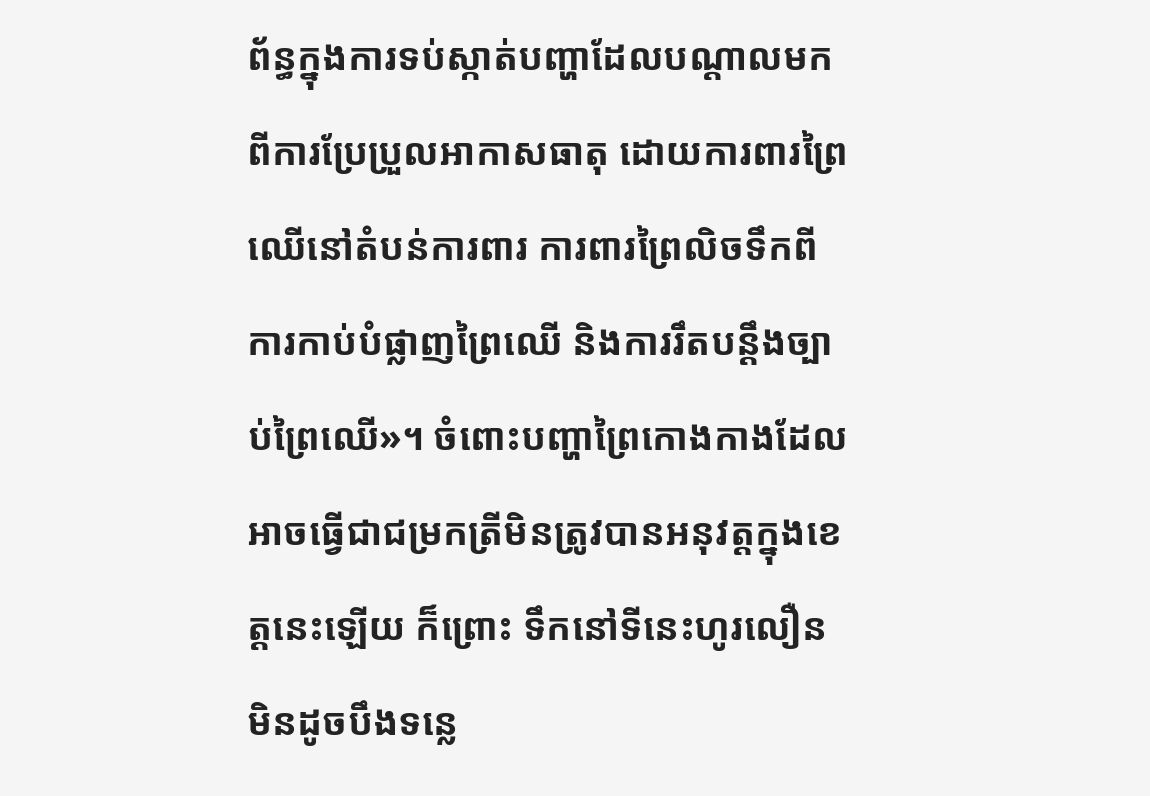ព័ន្ធក្នុងការទប់ស្កាត់បញ្ហាដែលបណ្តាលមកពីការប្រែប្រួលអាកាសធាតុ ដោយការពារព្រៃឈើនៅតំបន់ការពារ ការពារព្រៃលិចទឹកពីការកាប់បំផ្លាញព្រៃឈើ និងការរឹតបន្តឹងច្បាប់ព្រៃឈើ»។ ចំពោះបញ្ហាព្រៃកោងកាងដែលអាចធ្វើជាជម្រកត្រីមិនត្រូវបានអនុវត្តក្នុងខេត្តនេះឡើយ ក៏ព្រោះ ទឹកនៅទីនេះហូរលឿន មិនដូចបឹងទន្លេ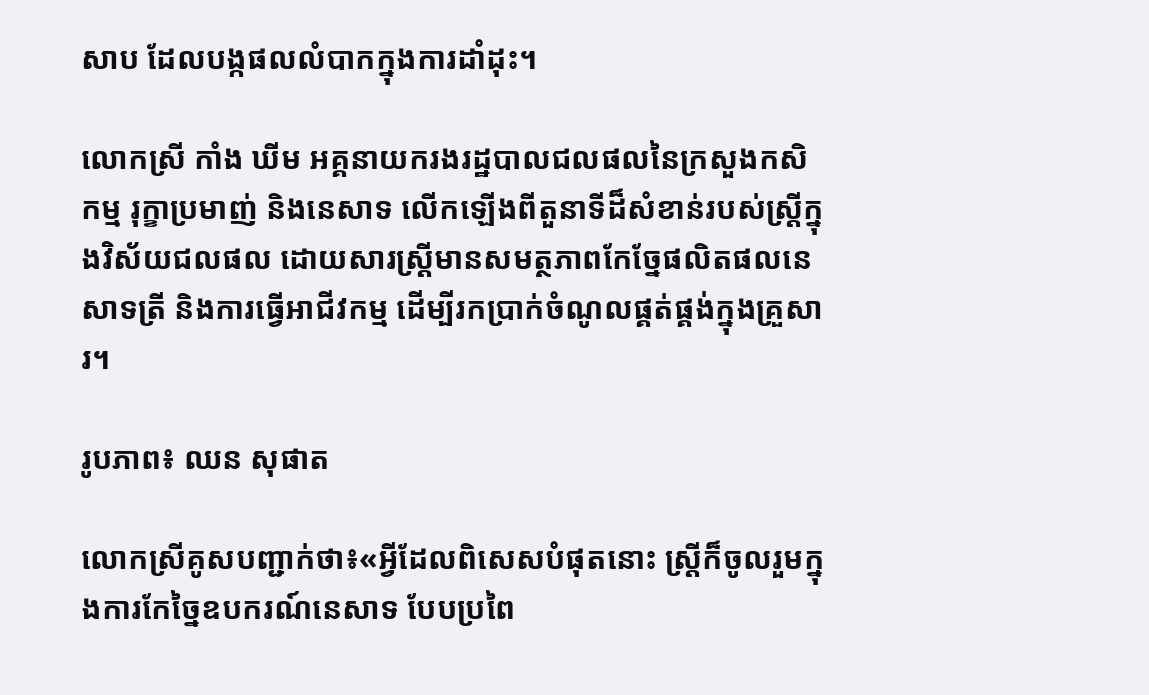សាប ដែលបង្កផលលំបាកក្នុងការដាំដុះ។

លោកស្រី កាំង ឃីម អគ្គនាយករងរដ្ឋបាលជលផលនៃក្រសួងកសិកម្ម រុក្ខាប្រមាញ់ និងនេសាទ លើកឡើងពីតួនាទីដ៏សំខាន់របស់ស្រ្តីក្នុងវិស័យជលផល ដោយសារស្រ្តីមានសមត្ថភាពកែច្នែផលិតផលនេសាទត្រី និងការធ្វើអាជីវកម្ម ដើម្បីរកប្រាក់ចំណូលផ្គត់ផ្គង់ក្នុងគ្រួសារ។

រូបភាព៖ ឈន សុផាត

លោកស្រីគូសបញ្ជាក់ថា៖«អ្វីដែលពិសេសបំផុតនោះ ស្ត្រីក៏ចូលរួមក្នុងការកែច្នៃឧបករណ៍នេសាទ បែបប្រពៃ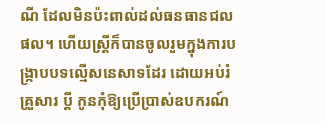ណី ដែលមិនប៉ះពាល់ដល់ធនធានជលផល។ ហើយស្ត្រីក៏បានចូលរួមក្នុងការបង្រ្កាបបទល្មើសនេសាទដែរ ដោយអប់រំគ្រួសារ ប្តី កូនកុំឱ្យប្រើប្រាស់ឧបករណ៍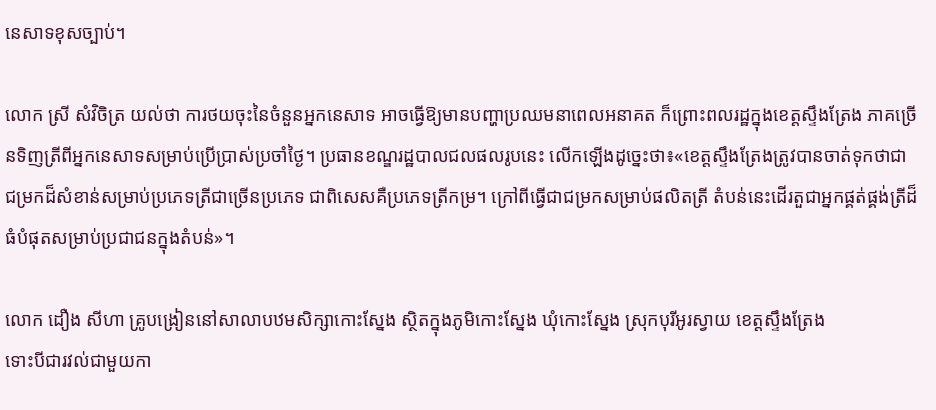នេសាទខុសច្បាប់។

លោក ស្រី សំវិចិត្រ យល់ថា ការថយចុះនៃចំនួនអ្នកនេសាទ អាចធ្វើឱ្យមានបញ្ហាប្រឈមនាពេលអនាគត ក៏ព្រោះពលរដ្ឋក្នុងខេត្តស្ទឹងត្រែង ភាគច្រើនទិញត្រីពីអ្នកនេសាទសម្រាប់ប្រើប្រាស់ប្រចាំថ្ងៃ។ ប្រធានខណ្ឌរដ្ឋបាលជលផលរូបនេះ លើកឡើងដូច្នេះថា៖«ខេត្តស្ទឹងត្រែងត្រូវបានចាត់ទុកថាជាជម្រកដ៏សំខាន់សម្រាប់ប្រភេទត្រីជាច្រើនប្រភេទ ជាពិសេសគឺប្រភេទត្រីកម្រ។ ក្រៅពីធ្វើជាជម្រកសម្រាប់ផលិតត្រី តំបន់នេះដើរតួជាអ្នកផ្គត់ផ្គង់ត្រីដ៏ធំបំផុតសម្រាប់ប្រជាជនក្នុងតំបន់»។

លោក ដឿង សីហា គ្រូបង្រៀននៅសាលាបឋមសិក្សាកោះស្នែង ស្ថិតក្នុងភូមិកោះស្នែង ឃុំកោះស្នែង ស្រុកបុរីអូរស្វាយ ខេត្តស្ទឹងត្រែង
ទោះបីជារវល់ជាមួយកា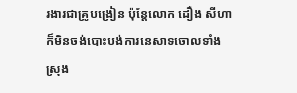រងារជាគ្រូបង្រៀន ប៉ុន្តែលោក ដឿង សីហា ក៏មិនចង់បោះបង់ការនេសាទចោលទាំងស្រុង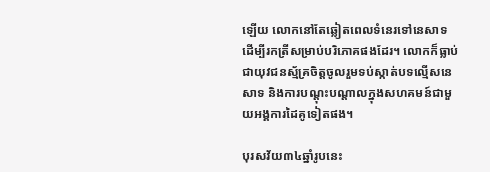ឡើយ លោកនៅតែឆ្លៀតពេលទំនេរទៅនេសាទ ដើម្បីរកត្រីសម្រាប់បរិភោគផងដែរ។ លោកក៏ធ្លាប់ជាយុវជនស្ម័គ្រចិត្តចូលរួមទប់ស្កាត់បទល្មើសនេសាទ និងការបណ្ដុះបណ្ដាលក្នុងសហគមន៍ជាមួយអង្គការដៃគូទៀតផង។

បុរសវ័យ៣៤ឆ្នាំរូបនេះ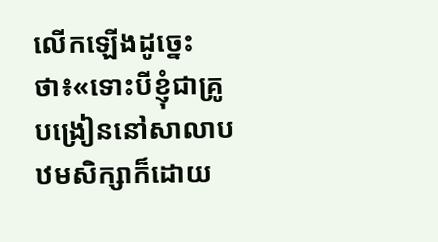លើកឡើងដូច្នេះថា៖«ទោះបីខ្ញុំជាគ្រូបង្រៀននៅសាលាបឋមសិក្សាក៏ដោយ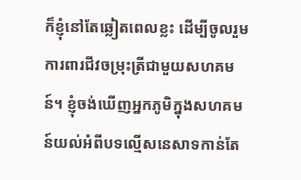ក៏ខ្ញុំនៅតែឆ្លៀតពេលខ្លះ ដើម្បីចូលរួមការពារជីវចម្រុះត្រីជាមួយសហគមន៍។ ខ្ញុំចង់ឃើញអ្នកភូមិក្នុងសហគមន៍យល់អំពីបទល្មើសនេសាទកាន់តែ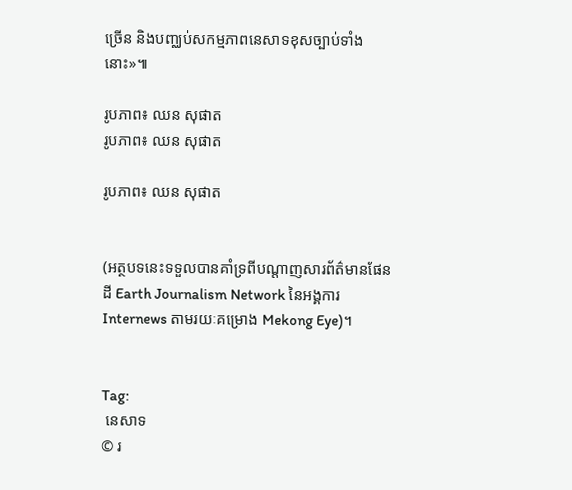ច្រើន និងបញ្ឈប់សកម្មភាពនេសាទខុសច្បាប់ទាំងនោះ»៕

រូបភាព៖ ឈន សុផាត
រូបភាព៖ ឈន សុផាត

រូបភាព៖ ឈន សុផាត


(អត្ថបទនេះទទួលបានគាំទ្រពីបណ្ដាញសារព័ត៌មានផែនដី Earth Journalism Network នៃអង្គការ Internews តាមរយៈគម្រោង Mekong Eye)។


Tag:
 នេសាទ
© រ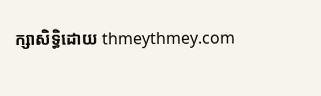ក្សាសិទ្ធិដោយ thmeythmey.com